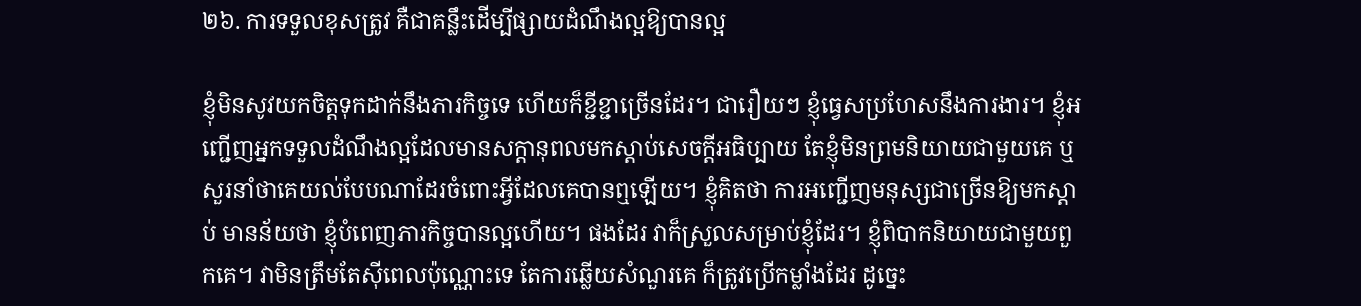២៦. ការទទួលខុសត្រូវ គឺជាគន្លឹះដើម្បីផ្សាយដំណឹងល្អឱ្យបានល្អ

ខ្ញុំមិនសូវយកចិត្តទុកដាក់នឹងភារកិច្ចទេ ហើយក៏ខ្ជីខ្ជាច្រើនដែរ។ ជារឿយៗ ខ្ញុំធ្វេសប្រហែសនឹងការងារ។ ខ្ញុំអញ្ជើញអ្នកទទួលដំណឹងល្អដែលមានសក្ដានុពលមកស្ដាប់សេចក្តីអធិប្បាយ តែខ្ញុំមិនព្រមនិយាយជាមួយគេ ឬសួរនាំថាគេយល់បែបណាដែរចំពោះអ្វីដែលគេបានឮឡើយ។ ខ្ញុំគិតថា ការអញ្ជើញមនុស្សជាច្រើនឱ្យមកស្ដាប់ មានន័យថា ខ្ញុំបំពេញភារកិច្ចបានល្អហើយ។ ផងដែរ វាក៏ស្រួលសម្រាប់ខ្ញុំដែរ។ ខ្ញុំពិបាកនិយាយជាមួយពួកគេ។ វាមិនត្រឹមតែស៊ីពេលប៉ុណ្ណោះទេ តែការឆ្លើយសំណួរគេ ក៏ត្រូវប្រើកម្លាំងដែរ ដូច្នេះ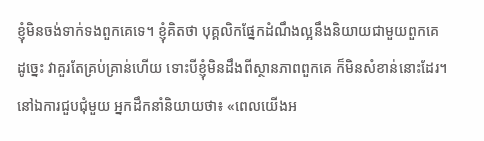ខ្ញុំមិនចង់ទាក់ទងពួកគេទេ។ ខ្ញុំគិតថា បុគ្គលិកផ្នែកដំណឹងល្អនឹងនិយាយជាមួយពួកគេ ដូច្នេះ វាគួរតែគ្រប់គ្រាន់ហើយ ទោះបីខ្ញុំមិនដឹងពីស្ថានភាពពួកគេ ក៏មិនសំខាន់នោះដែរ។ នៅឯការជួបជុំមួយ អ្នកដឹកនាំនិយាយថា៖ «ពេលយើងអ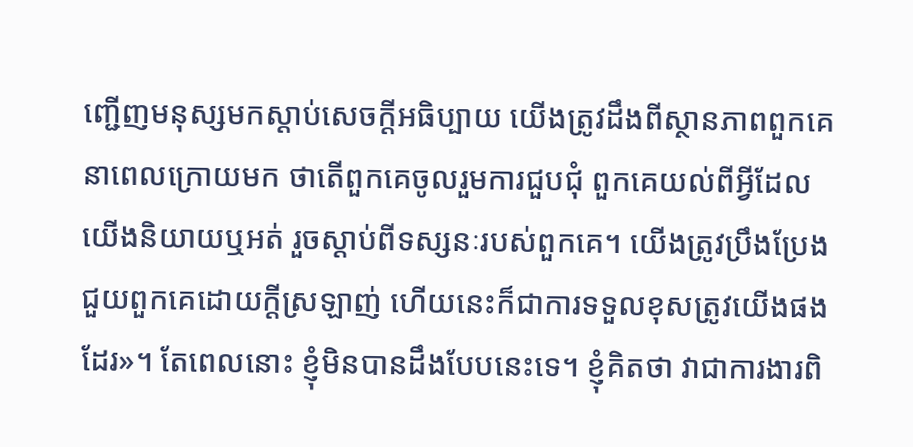ញ្ជើញមនុស្សមកស្ដាប់សេចក្តីអធិប្បាយ យើងត្រូវដឹងពីស្ថានភាពពួកគេនាពេលក្រោយមក ថាតើពួកគេចូលរួមការជួបជុំ ពួកគេយល់ពីអ្វីដែលយើងនិយាយឬអត់ រួចស្ដាប់ពីទស្សនៈរបស់ពួកគេ។ យើងត្រូវប្រឹងប្រែងជួយពួកគេដោយក្ដីស្រឡាញ់ ហើយនេះក៏ជាការទទួលខុសត្រូវយើងផងដែរ»។ តែពេលនោះ ខ្ញុំមិនបានដឹងបែបនេះទេ។ ខ្ញុំគិតថា វាជាការងារពិ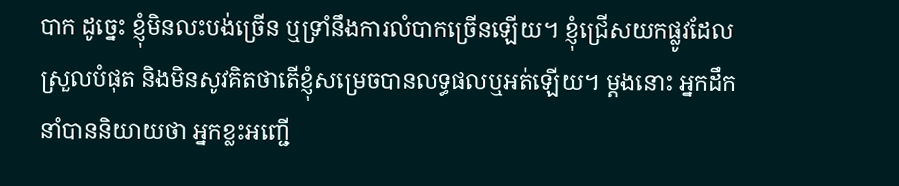បាក ដូច្នេះ ខ្ញុំមិនលះបង់ច្រើន ឬទ្រាំនឹងការលំបាកច្រើនឡើយ។ ខ្ញុំជ្រើសយកផ្លូវដែលស្រួលបំផុត និងមិនសូវគិតថាតើខ្ញុំសម្រេចបានលទ្ធផលឬអត់ឡើយ។ ម្ដងនោះ អ្នកដឹកនាំបាននិយាយថា អ្នកខ្លះអញ្ជើ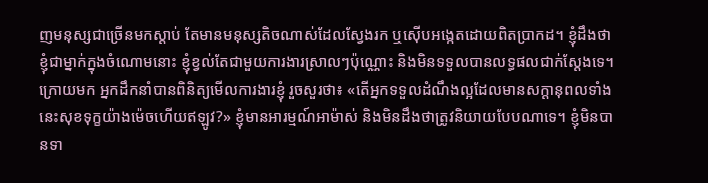ញមនុស្សជាច្រើនមកស្ដាប់ តែមានមនុស្សតិចណាស់ដែលស្វែងរក ឬស៊ើបអង្កេតដោយពិតប្រាកដ។ ខ្ញុំដឹងថា ខ្ញុំជាម្នាក់ក្នុងចំណោមនោះ ខ្ញុំខ្វល់តែជាមួយការងារស្រាលៗប៉ុណ្ណោះ និងមិនទទួលបានលទ្ធផលជាក់ស្ដែងទេ។ ក្រោយមក អ្នកដឹកនាំបានពិនិត្យមើលការងារខ្ញុំ រួចសួរថា៖ «តើអ្នកទទួលដំណឹងល្អដែលមានសក្ដានុពលទាំងនេះសុខទុក្ខយ៉ាងម៉េចហើយឥឡូវ?» ខ្ញុំមានអារម្មណ៍អាម៉ាស់ និងមិនដឹងថាត្រូវនិយាយបែបណាទេ។ ខ្ញុំមិនបានទា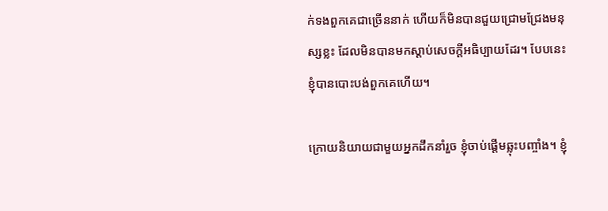ក់ទងពួកគេជាច្រើននាក់ ហើយក៏មិនបានជួយជ្រោមជ្រែងមនុស្សខ្លះ ដែលមិនបានមកស្ដាប់សេចក្តីអធិប្បាយដែរ។ បែបនេះ ខ្ញុំបានបោះបង់ពួកគេហើយ។

ក្រោយនិយាយជាមួយអ្នកដឹកនាំរួច ខ្ញុំចាប់ផ្ដើមឆ្លុះបញ្ចាំង។ ខ្ញុំ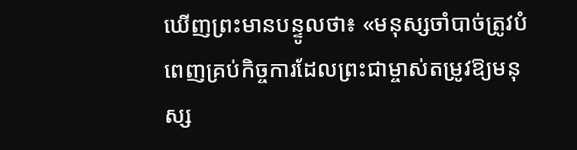ឃើញព្រះមានបន្ទូលថា៖ «មនុស្សចាំបាច់ត្រូវបំពេញគ្រប់កិច្ចការដែលព្រះជាម្ចាស់តម្រូវឱ្យមនុស្ស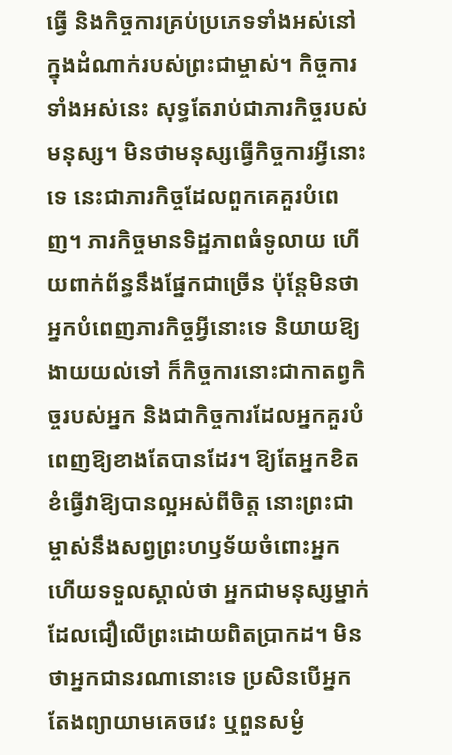ធ្វើ និងកិច្ចការគ្រប់ប្រភេទទាំងអស់នៅក្នុងដំណាក់របស់ព្រះជាម្ចាស់។ កិច្ចការទាំងអស់នេះ សុទ្ធតែរាប់ជាភារកិច្ចរបស់មនុស្ស។ មិនថាមនុស្សធ្វើកិច្ចការអ្វីនោះទេ នេះជាភារកិច្ចដែលពួកគេគួរបំពេញ។ ភារកិច្ចមានទិដ្ឋភាពធំទូលាយ ហើយពាក់ព័ន្ធនឹងផ្នែកជាច្រើន ប៉ុន្តែមិនថាអ្នកបំពេញភារកិច្ចអ្វីនោះទេ និយាយឱ្យងាយយល់ទៅ ក៏កិច្ចការនោះជាកាតព្វកិច្ចរបស់អ្នក និងជាកិច្ចការដែលអ្នកគួរបំពេញឱ្យខាងតែបានដែរ។ ឱ្យតែអ្នកខិតខំធ្វើវាឱ្យបានល្អអស់ពីចិត្ត នោះព្រះជាម្ចាស់នឹងសព្វព្រះហឫទ័យចំពោះអ្នក ហើយទទួលស្គាល់ថា អ្នកជាមនុស្សម្នាក់ដែលជឿលើព្រះដោយពិតប្រាកដ។ មិនថាអ្នកជានរណានោះទេ ប្រសិនបើអ្នកតែងព្យាយាមគេចវេះ ឬពួនសម្ងំ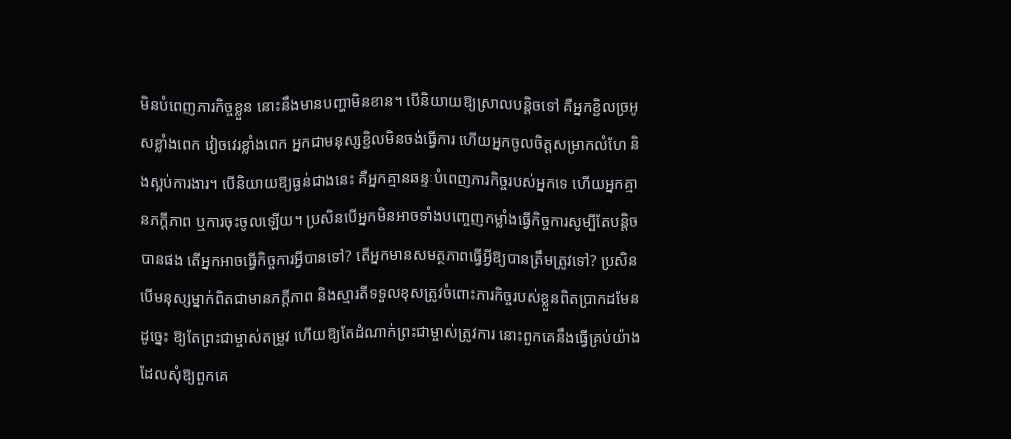មិនបំពេញភារកិច្ចខ្លួន នោះនឹងមានបញ្ហាមិនខាន។ បើនិយាយឱ្យស្រាលបន្តិចទៅ គឺអ្នកខ្ជិលច្រអូសខ្លាំងពេក វៀចវេរខ្លាំងពេក អ្នកជាមនុស្សខ្ជិលមិនចង់ធ្វើការ ហើយអ្នកចូលចិត្តសម្រាកលំហែ និងស្អប់ការងារ។ បើនិយាយឱ្យធ្ងន់ជាងនេះ គឺអ្នកគ្មានឆន្ទៈបំពេញភារកិច្ចរបស់អ្នកទេ ហើយអ្នកគ្មានភក្ដីភាព ឬការចុះចូលឡើយ។ ប្រសិនបើអ្នកមិនអាចទាំងបញ្ចេញកម្លាំងធ្វើកិច្ចការសូម្បីតែបន្តិចបានផង តើអ្នកអាចធ្វើកិច្ចការអ្វីបានទៅ? តើអ្នកមានសមត្ថភាពធ្វើអ្វីឱ្យបានត្រឹមត្រូវទៅ? ប្រសិនបើមនុស្សម្នាក់ពិតជាមានភក្ដីភាព និងស្មារតីទទួលខុសត្រូវចំពោះភារកិច្ចរបស់ខ្លួនពិតប្រាកដមែន ដូច្នេះ ឱ្យតែព្រះជាម្ចាស់តម្រូវ ហើយឱ្យតែដំណាក់ព្រះជាម្ចាស់ត្រូវការ នោះពួកគេនឹងធ្វើគ្រប់យ៉ាងដែលសុំឱ្យពួកគេ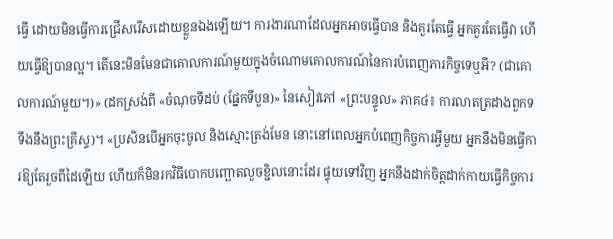ធ្វើ ដោយមិនធ្វើការជ្រើសរើសដោយខ្លួនឯងឡើយ។ ការងារណាដែលអ្នកអាចធ្វើបាន និងគួរតែធ្វើ អ្នកគួរតែធ្វើវា ហើយធ្វើឱ្យបានល្អ។ តើនេះមិនមែនជាគោលការណ៍មួយក្នុងចំណោមគោលការណ៍នៃការបំពេញភារកិច្ចទេឬអី? (ជាគោលការណ៍មួយ។)» (ដកស្រង់ពី «ចំណុចទីដប់ (ផ្នែកទីបួន)» នៃសៀវភៅ «ព្រះបន្ទូល» ភាគ៤៖ ការលាតត្រដាងពួកទទឹងនឹងព្រះគ្រីស្ទ)។ «ប្រសិនបើអ្នកចុះចូល និងស្មោះត្រង់មែន នោះនៅពេលអ្នកបំពេញកិច្ចការអ្វីមួយ អ្នកនឹងមិនធ្វើការឱ្យតែរួចពីដៃឡើយ ហើយក៏មិនរកវិធីបោកបញ្ឆោតលួចខ្ជិលនោះដែរ ផ្ទុយទៅវិញ អ្នកនឹងដាក់ចិត្តដាក់កាយធ្វើកិច្ចការ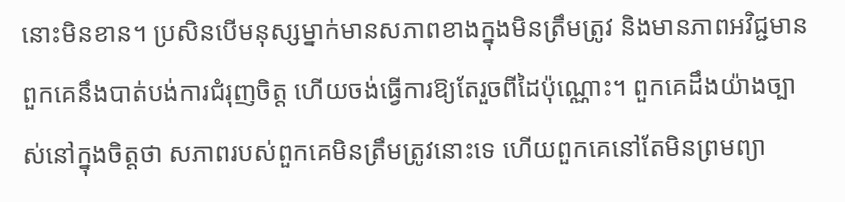នោះមិនខាន។ ប្រសិនបើមនុស្សម្នាក់មានសភាពខាងក្នុងមិនត្រឹមត្រូវ និងមានភាពអវិជ្ជមាន ពួកគេនឹងបាត់បង់ការជំរុញចិត្ត ហើយចង់ធ្វើការឱ្យតែរួចពីដៃប៉ុណ្ណោះ។ ពួកគេដឹងយ៉ាងច្បាស់នៅក្នុងចិត្តថា សភាពរបស់ពួកគេមិនត្រឹមត្រូវនោះទេ ហើយពួកគេនៅតែមិនព្រមព្យា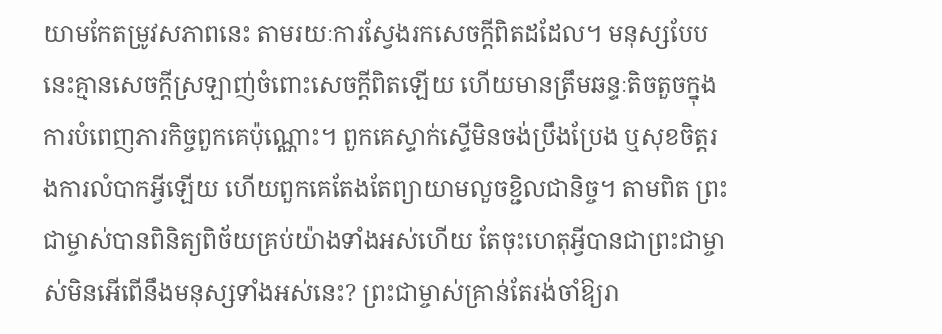យាមកែតម្រូវសភាពនេះ តាមរយៈការស្វែងរកសេចក្ដីពិតដដែល។ មនុស្សបែបនេះគ្មានសេចក្ដីស្រឡាញ់ចំពោះសេចក្ដីពិតឡើយ ហើយមានត្រឹមឆន្ទៈតិចតួចក្នុងការបំពេញភារកិច្ចពួកគេប៉ុណ្ណោះ។ ពួកគេស្ទាក់ស្ទើមិនចង់ប្រឹងប្រែង ឬសុខចិត្តរងការលំបាកអ្វីឡើយ ហើយពួកគេតែងតែព្យាយាមលួចខ្ជិលជានិច្ច។ តាមពិត ព្រះជាម្ចាស់បានពិនិត្យពិច័យគ្រប់យ៉ាងទាំងអស់ហើយ តែចុះហេតុអ្វីបានជាព្រះជាម្ចាស់មិនអើពើនឹងមនុស្សទាំងអស់នេះ? ព្រះជាម្ចាស់គ្រាន់តែរង់ចាំឱ្យរា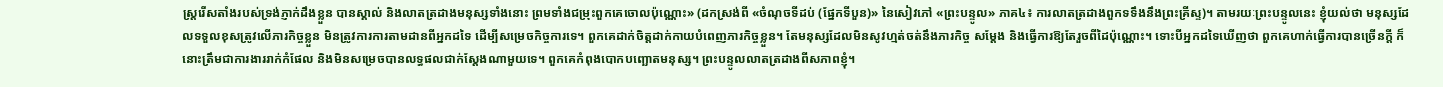ស្រ្តរើសតាំងរបស់ទ្រង់ភ្ញាក់ដឹងខ្លួន បានស្គាល់ និងលាតត្រដាងមនុស្សទាំងនោះ ព្រមទាំងជម្រុះពួកគេចោលប៉ុណ្ណោះ» (ដកស្រង់ពី «ចំណុចទីដប់ (ផ្នែកទីបួន)» នៃសៀវភៅ «ព្រះបន្ទូល» ភាគ៤៖ ការលាតត្រដាងពួកទទឹងនឹងព្រះគ្រីស្ទ)។ តាមរយៈព្រះបន្ទូលនេះ ខ្ញុំយល់ថា មនុស្សដែលទទួលខុសត្រូវលើភារកិច្ចខ្លួន មិនត្រូវការការតាមដានពីអ្នកដទៃ ដើម្បីសម្រេចកិច្ចការទេ។ ពួកគេដាក់ចិត្តដាក់កាយបំពេញភារកិច្ចខ្លួន។ តែមនុស្សដែលមិនសូវហ្មត់ចត់នឹងភារកិច្ច សម្ដែង និងធ្វើការឱ្យតែរួចពីដៃប៉ុណ្ណោះ។ ទោះបីអ្នកដទៃឃើញថា ពួកគេហាក់ធ្វើការបានច្រើនក្ដី ក៏នោះត្រឹមជាការងាររាក់កំផែល និងមិនសម្រេចបានលទ្ធផលជាក់ស្ដែងណាមួយទេ។ ពួកគេកំពុងបោកបញ្ឆោតមនុស្ស។ ព្រះបន្ទូលលាតត្រដាងពីសភាពខ្ញុំ។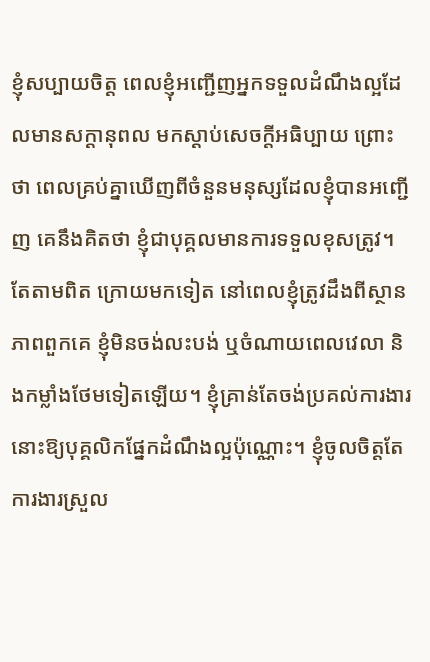ខ្ញុំសប្បាយចិត្ត ពេលខ្ញុំអញ្ជើញអ្នកទទួលដំណឹងល្អដែលមានសក្ដានុពល មកស្ដាប់សេចក្តីអធិប្បាយ ព្រោះថា ពេលគ្រប់គ្នាឃើញពីចំនួនមនុស្សដែលខ្ញុំបានអញ្ជើញ គេនឹងគិតថា ខ្ញុំជាបុគ្គលមានការទទួលខុសត្រូវ។ តែតាមពិត ក្រោយមកទៀត នៅពេលខ្ញុំត្រូវដឹងពីស្ថានភាពពួកគេ ខ្ញុំមិនចង់លះបង់ ឬចំណាយពេលវេលា និងកម្លាំងថែមទៀតឡើយ។ ខ្ញុំគ្រាន់តែចង់ប្រគល់ការងារនោះឱ្យបុគ្គលិកផ្នែកដំណឹងល្អប៉ុណ្ណោះ។ ខ្ញុំចូលចិត្តតែការងារស្រួល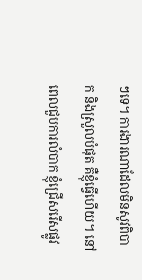ៗទេ។ ការងារណាដែលមិនសូវពិបាក និងស្រួលបំផុត គឺខ្ញុំធ្វើហើយ។ នៅពេលជួបការលំបាក ខ្ញុំជ្រើសរើសផ្លូវ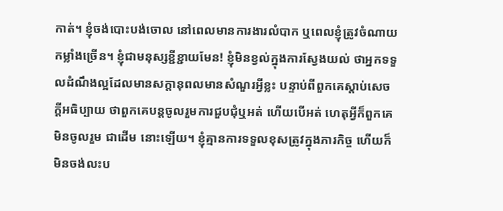កាត់។ ខ្ញុំចង់បោះបង់ចោល នៅពេលមានការងារលំបាក ឬពេលខ្ញុំត្រូវចំណាយកម្លាំងច្រើន។ ខ្ញុំជាមនុស្សខ្ជីខ្ជាយមែន! ខ្ញុំមិនខ្វល់ក្នុងការស្វែងយល់ ថាអ្នកទទួលដំណឹងល្អដែលមានសក្ដានុពលមានសំណួរអ្វីខ្លះ បន្ទាប់ពីពួកគេស្ដាប់សេចក្តីអធិប្បាយ ថាពួកគេបន្តចូលរួមការជួបជុំឬអត់ ហើយបើអត់ ហេតុអ្វីក៏ពួកគេមិនចូលរួម ជាដើម នោះឡើយ។ ខ្ញុំគ្មានការទទួលខុសត្រូវក្នុងភារកិច្ច ហើយក៏មិនចង់លះប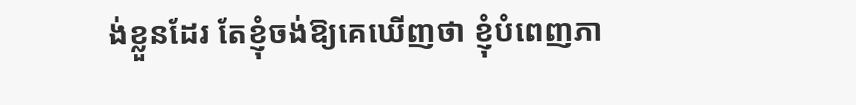ង់ខ្លួនដែរ តែខ្ញុំចង់ឱ្យគេឃើញថា ខ្ញុំបំពេញភា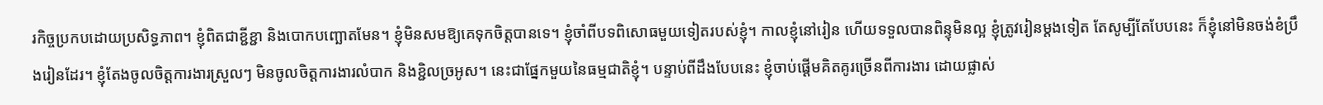រកិច្ចប្រកបដោយប្រសិទ្ធភាព។ ខ្ញុំពិតជាខ្ជីខ្ជា និងបោកបញ្ឆោតមែន។ ខ្ញុំមិនសមឱ្យគេទុកចិត្តបានទេ។ ខ្ញុំចាំពីបទពិសោធមួយទៀតរបស់ខ្ញុំ។ កាលខ្ញុំនៅរៀន ហើយទទួលបានពិន្ទុមិនល្អ ខ្ញុំត្រូវរៀនម្ដងទៀត តែសូម្បីតែបែបនេះ ក៏ខ្ញុំនៅមិនចង់ខំប្រឹងរៀនដែរ។ ខ្ញុំតែងចូលចិត្តការងារស្រួលៗ មិនចូលចិត្តការងារលំបាក និងខ្ជិលច្រអូស។ នេះជាផ្នែកមួយនៃធម្មជាតិខ្ញុំ។ បន្ទាប់ពីដឹងបែបនេះ ខ្ញុំចាប់ផ្ដើមគិតគូរច្រើនពីការងារ ដោយផ្លាស់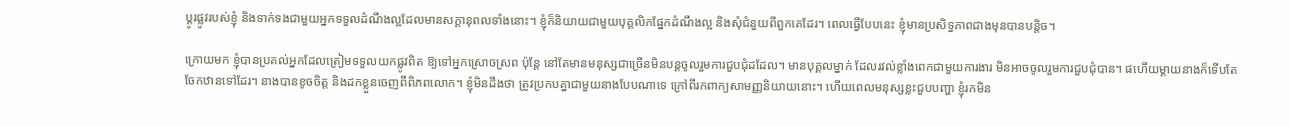ប្ដូរផ្លូវរបស់ខ្ញុំ និងទាក់ទងជាមួយអ្នកទទួលដំណឹងល្អដែលមានសក្ដានុពលទាំងនោះ។ ខ្ញុំក៏និយាយជាមួយបុគ្គលិកផ្នែកដំណឹងល្អ និងសុំជំនួយពីពួកគេដែរ។ ពេលធ្វើបែបនេះ ខ្ញុំមានប្រសិទ្ធភាពជាងមុនបានបន្តិច។

ក្រោយមក ខ្ញុំបានប្រគល់អ្នកដែលត្រៀមទទួលយកផ្លូវពិត ឱ្យទៅអ្នកស្រោចស្រព ប៉ុន្តែ នៅតែមានមនុស្សជាច្រើនមិនបន្តចូលរួមការជួបជុំដដែល។ មានបុគ្គលម្នាក់ ដែលរវល់ខ្លាំងពេកជាមួយការងារ មិនអាចចូលរួមការជួបជុំបាន។ ផហើយម្ដាយនាងក៏ទើបតែចែកឋានទៅដែរ។ នាងបានខូចចិត្ត និងដកខ្លួនចេញពីពិភពលោក។ ខ្ញុំមិនដឹងថា ត្រូវប្រកបគ្នាជាមួយនាងបែបណាទេ ក្រៅពីរកពាក្យសាមញ្ញនិយាយនោះ។ ហើយពេលមនុស្សខ្លះជួបបញ្ហា ខ្ញុំរកមិន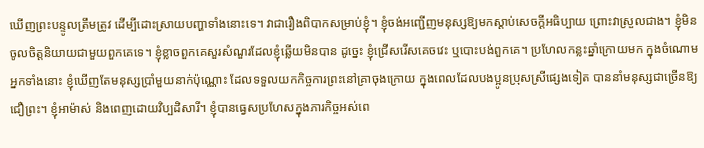ឃើញព្រះបន្ទូលត្រឹមត្រូវ ដើម្បីដោះស្រាយបញ្ហាទាំងនោះទេ។ វាជារឿងពិបាកសម្រាប់ខ្ញុំ។ ខ្ញុំចង់អញ្ជើញមនុស្សឱ្យមកស្ដាប់សេចក្តីអធិប្បាយ ព្រោះវាស្រួលជាង។ ខ្ញុំមិនចូលចិត្តនិយាយជាមួយពួកគេទេ។ ខ្ញុំខ្លាចពួកគេសួរសំណួរដែលខ្ញុំឆ្លើយមិនបាន ដូច្នេះ ខ្ញុំជ្រើសរើសគេចវេះ ឬបោះបង់ពួកគេ។ ប្រហែលកន្លះឆ្នាំក្រោយមក ក្នុងចំណោមអ្នកទាំងនោះ ខ្ញុំឃើញតែមនុស្សប្រាំមួយនាក់ប៉ុណ្ណោះ ដែលទទួលយកកិច្ចការព្រះនៅគ្រាចុងក្រោយ ក្នុងពេលដែលបងប្អូនប្រុសស្រីផ្សេងទៀត បាននាំមនុស្សជាច្រើនឱ្យជឿព្រះ។ ខ្ញុំអាម៉ាស់ និងពេញដោយវិប្បដិសារី។ ខ្ញុំបានធ្វេសប្រហែសក្នុងភារកិច្ចអស់ពេ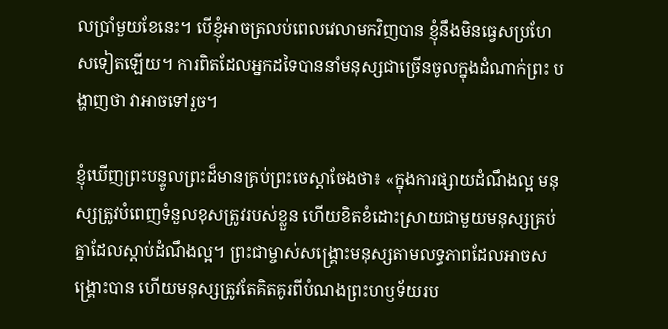លប្រាំមួយខែនេះ។ បើខ្ញុំអាចត្រលប់ពេលវេលាមកវិញបាន ខ្ញុំនឹងមិនធ្វេសប្រហែសទៀតឡើយ។ ការពិតដែលអ្នកដទៃបាននាំមនុស្សជាច្រើនចូលក្នុងដំណាក់ព្រះ បង្ហាញថា វាអាចទៅរួច។

ខ្ញុំឃើញព្រះបន្ទូលព្រះដ៏មានគ្រប់ព្រះចេស្ដាចែងថា៖ «ក្នុងការផ្សាយដំណឹងល្អ មនុស្សត្រូវបំពេញទំនួលខុសត្រូវរបស់ខ្លួន ហើយខិតខំដោះស្រាយជាមួយមនុស្សគ្រប់គ្នាដែលស្ដាប់ដំណឹងល្អ។ ព្រះជាម្ចាស់សង្គ្រោះមនុស្សតាមលទ្ធភាពដែលអាចសង្គ្រោះបាន ហើយមនុស្សត្រូវតែគិតគូរពីបំណងព្រះហឫទ័យរប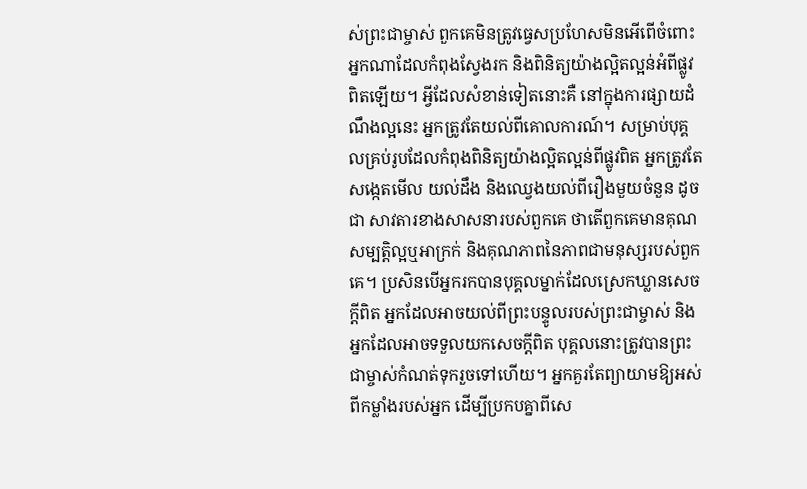ស់ព្រះជាម្ចាស់ ពួកគេមិនត្រូវធ្វេសប្រហែសមិនអើពើចំពោះអ្នកណាដែលកំពុងស្វែងរក និងពិនិត្យយ៉ាងល្អិតល្អន់អំពីផ្លូវពិតឡើយ។ អ្វីដែលសំខាន់ទៀតនោះគឺ នៅក្នុងការផ្សាយដំណឹងល្អនេះ អ្នកត្រូវតែយល់ពីគោលការណ៍។ សម្រាប់បុគ្គលគ្រប់រូបដែលកំពុងពិនិត្យយ៉ាងល្អិតល្អន់ពីផ្លូវពិត អ្នកត្រូវតែសង្កេតមើល យល់ដឹង និងឈ្វេងយល់ពីរឿងមួយចំនួន ដូចជា សាវតារខាងសាសនារបស់ពួកគេ ថាតើពួកគេមានគុណសម្បត្តិល្អឬអាក្រក់ និងគុណភាពនៃភាពជាមនុស្សរបស់ពួកគេ។ ប្រសិនបើអ្នករកបានបុគ្គលម្នាក់ដែលស្រេកឃ្លានសេចក្តីពិត អ្នកដែលអាចយល់ពីព្រះបន្ទូលរបស់ព្រះជាម្ចាស់ និងអ្នកដែលអាចទទួលយកសេចក្តីពិត បុគ្គលនោះត្រូវបានព្រះជាម្ចាស់កំណត់ទុករួចទៅហើយ។ អ្នកគួរតែព្យាយាមឱ្យអស់ពីកម្លាំងរបស់អ្នក ដើម្បីប្រកបគ្នាពីសេ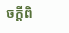ចក្តីពិ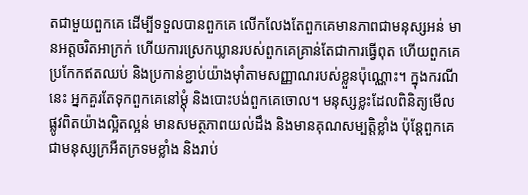តជាមួយពួកគេ ដើម្បីទទួលបានពួកគេ លើកលែងតែពួកគេមានភាពជាមនុស្សអន់ មានអត្តចរិតអាក្រក់ ហើយការស្រេកឃ្លានរបស់ពួកគេគ្រាន់តែជាការធ្វើពុត ហើយពួកគេប្រកែកឥតឈប់ និងប្រកាន់ខ្ជាប់យ៉ាងម៉ាំតាមសញ្ញាណរបស់ខ្លួនប៉ុណ្ណោះ។ ក្នុងករណីនេះ អ្នកគួរតែទុកពួកគេនៅម្ដុំ និងបោះបង់ពួកគេចោល។ មនុស្សខ្លះដែលពិនិត្យមើលផ្លូវពិតយ៉ាងល្អិតល្អន់ មានសមត្ថភាពយល់ដឹង និងមានគុណសម្បត្តិខ្លាំង ប៉ុន្តែពួកគេជាមនុស្សក្រអឺតក្រទមខ្លាំង និងរាប់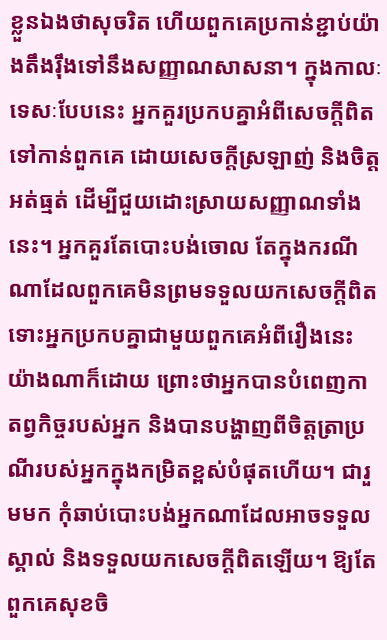ខ្លួនឯងថាសុចរិត ហើយពួកគេប្រកាន់ខ្ជាប់យ៉ាងតឹងរ៉ឹងទៅនឹងសញ្ញាណសាសនា។ ក្នុងកាលៈទេសៈបែបនេះ អ្នកគួរប្រកបគ្នាអំពីសេចក្តីពិតទៅកាន់ពួកគេ ដោយសេចក្តីស្រឡាញ់ និងចិត្តអត់ធ្មត់ ដើម្បីជួយដោះស្រាយសញ្ញាណទាំងនេះ។ អ្នកគួរតែបោះបង់ចោល តែក្នុងករណីណាដែលពួកគេមិនព្រមទទួលយកសេចក្តីពិត ទោះអ្នកប្រកបគ្នាជាមួយពួកគេអំពីរឿងនេះយ៉ាងណាក៏ដោយ ព្រោះថាអ្នកបានបំពេញកាតព្វកិច្ចរបស់អ្នក និងបានបង្ហាញពីចិត្តត្រាប្រណីរបស់អ្នកក្នុងកម្រិតខ្ពស់បំផុតហើយ។ ជារួមមក កុំឆាប់បោះបង់អ្នកណាដែលអាចទទួលស្គាល់ និងទទួលយកសេចក្តីពិតឡើយ។ ឱ្យតែពួកគេសុខចិ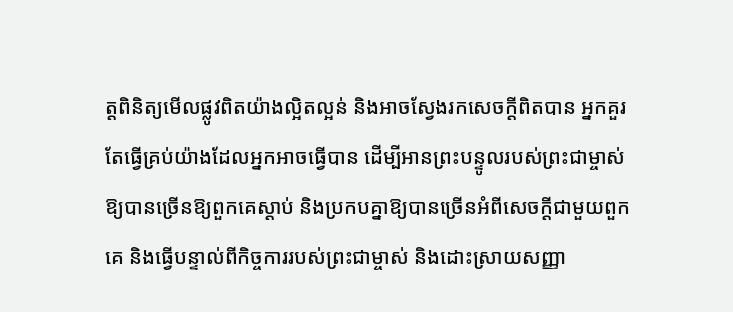ត្តពិនិត្យមើលផ្លូវពិតយ៉ាងល្អិតល្អន់ និងអាចស្វែងរកសេចក្តីពិតបាន អ្នកគួរតែធ្វើគ្រប់យ៉ាងដែលអ្នកអាចធ្វើបាន ដើម្បីអានព្រះបន្ទូលរបស់ព្រះជាម្ចាស់ឱ្យបានច្រើនឱ្យពួកគេស្ដាប់ និងប្រកបគ្នាឱ្យបានច្រើនអំពីសេចក្ដីជាមួយពួកគេ និងធ្វើបន្ទាល់ពីកិច្ចការរបស់ព្រះជាម្ចាស់ និងដោះស្រាយសញ្ញា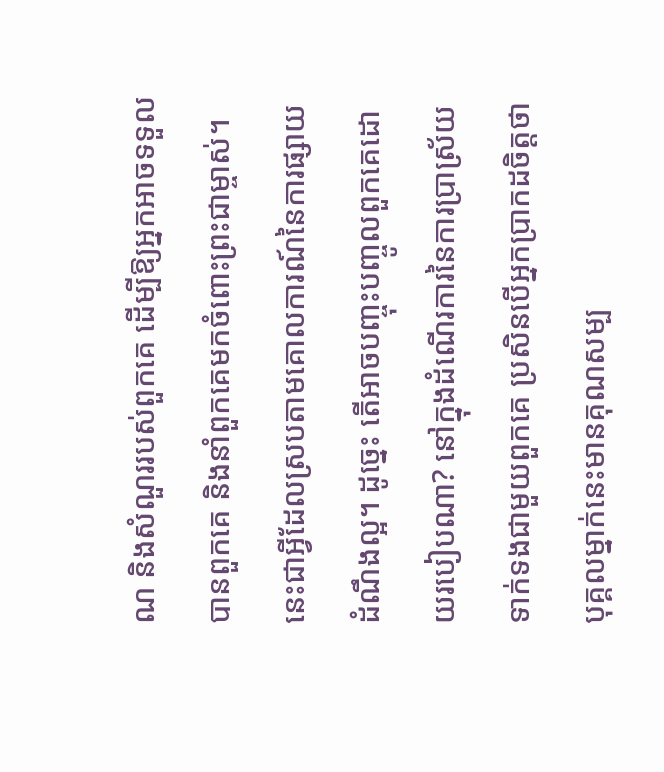ណ និងសំណួររបស់ពួកគេ ដើម្បីឱ្យអ្នកអាចទទួលបានពួកគេ និងនាំពួកគេមកចំពោះព្រះជាម្ចាស់។ នេះជាអ្វីដែលស្របតាមគោលការណ៍នៃការផ្សាយដំណឹងល្អ។ ដូច្នេះ តើអាចបញ្ចុះបញ្ចូលពួកគេដោយរបៀបណា? នៅក្នុងដំណើរការនៃការប្រាស្រ័យទាក់ទងជាមួយពួកគេ ប្រសិនបើអ្នកប្រាកដចិត្តថា បុគ្គលម្នាក់នេះមានគុណសម្ប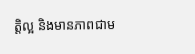ត្តិល្អ និងមានភាពជាម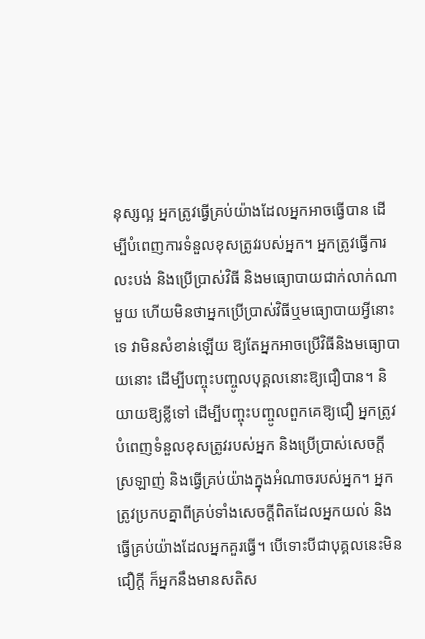នុស្សល្អ អ្នកត្រូវធ្វើគ្រប់យ៉ាងដែលអ្នកអាចធ្វើបាន ដើម្បីបំពេញការទំនួលខុសត្រូវរបស់អ្នក។ អ្នកត្រូវធ្វើការលះបង់ និងប្រើប្រាស់វិធី និងមធ្យោបាយជាក់លាក់ណាមួយ ហើយមិនថាអ្នកប្រើប្រាស់វិធីឬមធ្យោបាយអ្វីនោះទេ វាមិនសំខាន់ឡើយ ឱ្យតែអ្នកអាចប្រើវិធីនិងមធ្យោបាយនោះ ដើម្បីបញ្ចុះបញ្ចូលបុគ្គលនោះឱ្យជឿបាន។ និយាយឱ្យខ្លីទៅ ដើម្បីបញ្ចុះបញ្ចូលពួកគេឱ្យជឿ អ្នកត្រូវបំពេញទំនួលខុសត្រូវរបស់អ្នក និងប្រើប្រាស់សេចក្ដីស្រឡាញ់ និងធ្វើគ្រប់យ៉ាងក្នុងអំណាចរបស់អ្នក។ អ្នកត្រូវប្រកបគ្នាពីគ្រប់ទាំងសេចក្ដីពិតដែលអ្នកយល់ និងធ្វើគ្រប់យ៉ាងដែលអ្នកគួរធ្វើ។ បើទោះបីជាបុគ្គលនេះមិនជឿក្ដី ក៏អ្នកនឹងមានសតិស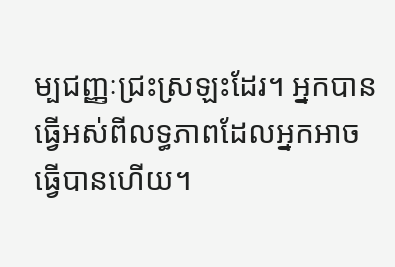ម្បជញ្ញៈជ្រះស្រឡះដែរ។ អ្នកបានធ្វើអស់ពីលទ្ធភាពដែលអ្នកអាចធ្វើបានហើយ។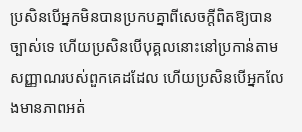ប្រសិនបើអ្នកមិនបានប្រកបគ្នាពីសេចក្ដីពិតឱ្យបានច្បាស់ទេ ហើយប្រសិនបើបុគ្គលនោះនៅប្រកាន់តាមសញ្ញាណរបស់ពួកគេដដែល ហើយប្រសិនបើអ្នកលែងមានភាពអត់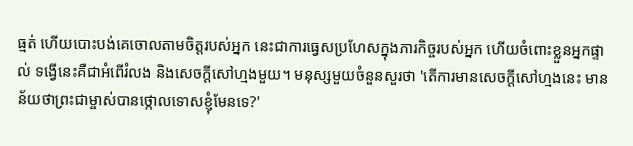ធ្មត់ ហើយបោះបង់គេចោលតាមចិត្តរបស់អ្នក នេះជាការធ្វេសប្រហែសក្នុងភារកិច្ចរបស់អ្នក ហើយចំពោះខ្លួនអ្នកផ្ទាល់ ទង្វើនេះគឺជាអំពើរំលង និងសេចក្ដីសៅហ្មងមួយ។ មនុស្សមួយចំនួនសួរថា 'តើការមានសេចក្ដីសៅហ្មងនេះ មានន័យថាព្រះជាម្ចាស់បានថ្កោលទោសខ្ញុំមែនទេ?'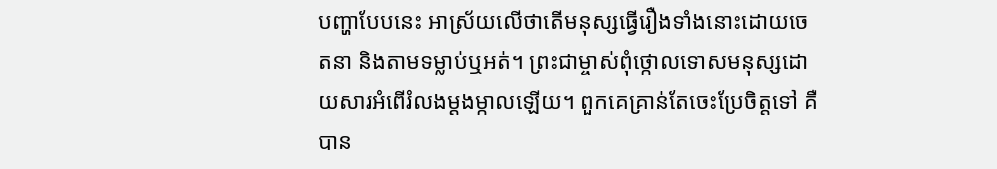បញ្ហាបែបនេះ អាស្រ័យលើថាតើមនុស្សធ្វើរឿងទាំងនោះដោយចេតនា និងតាមទម្លាប់ឬអត់។ ព្រះជាម្ចាស់ពុំថ្កោលទោសមនុស្សដោយសារអំពើរំលងម្ដងម្កាលឡើយ។ ពួកគេគ្រាន់តែចេះប្រែចិត្តទៅ គឺបាន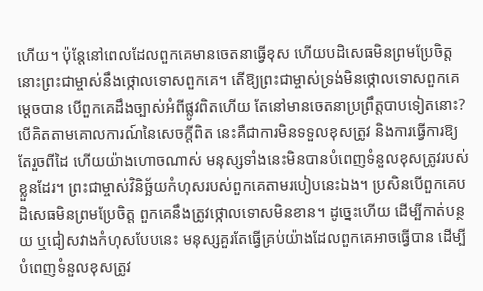ហើយ។ ប៉ុន្តែនៅពេលដែលពួកគេមានចេតនាធ្វើខុស ហើយបដិសេធមិនព្រមប្រែចិត្ត នោះព្រះជាម្ចាស់នឹងថ្កោលទោសពួកគេ។ តើឱ្យព្រះជាម្ចាស់ទ្រង់មិនថ្កោលទោសពួកគេម្ដេចបាន បើពួកគេដឹងច្បាស់អំពីផ្លូវពិតហើយ តែនៅមានចេតនាប្រព្រឹត្តបាបទៀតនោះ? បើគិតតាមគោលការណ៍នៃសេចក្ដីពិត នេះគឺជាការមិនទទួលខុសត្រូវ និងការធ្វើការឱ្យតែរួចពីដៃ ហើយយ៉ាងហោចណាស់ មនុស្សទាំងនេះមិនបានបំពេញទំនួលខុសត្រូវរបស់ខ្លួនដែរ។ ព្រះជាម្ចាស់វិនិច្ឆ័យកំហុសរបស់ពួកគេតាមរបៀបនេះឯង។ ប្រសិនបើពួកគេបដិសេធមិនព្រមប្រែចិត្ត ពួកគេនឹងត្រូវថ្កោលទោសមិនខាន។ ដូច្នេះហើយ ដើម្បីកាត់បន្ថយ ឬជៀសវាងកំហុសបែបនេះ មនុស្សគួរតែធ្វើគ្រប់យ៉ាងដែលពួកគេអាចធ្វើបាន ដើម្បីបំពេញទំនួលខុសត្រូវ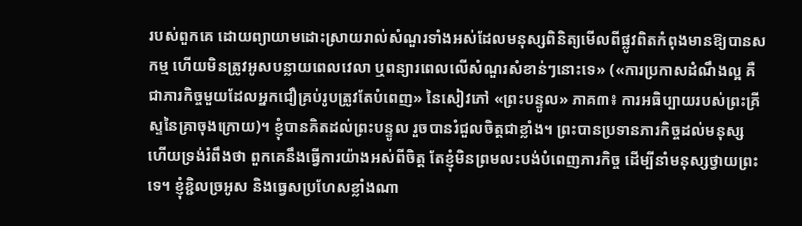របស់ពួកគេ ដោយព្យាយាមដោះស្រាយរាល់សំណួរទាំងអស់ដែលមនុស្សពិនិត្យមើលពីផ្លូវពិតកំពុងមានឱ្យបានសកម្ម ហើយមិនត្រូវអូសបន្លាយពេលវេលា ឬពន្យារពេលលើសំណួរសំខាន់ៗនោះទេ» («ការប្រកាសដំណឹងល្អ គឺជាភារកិច្ចមួយដែលអ្នកជឿគ្រប់រូបត្រូវតែបំពេញ» នៃសៀវភៅ «ព្រះបន្ទូល» ភាគ៣៖ ការអធិប្បាយរបស់ព្រះគ្រីស្ទនៃគ្រាចុងក្រោយ)។ ខ្ញុំបានគិតដល់ព្រះបន្ទូល រួចបានរំជួលចិត្តជាខ្លាំង។ ព្រះបានប្រទានភារកិច្ចដល់មនុស្ស ហើយទ្រង់រំពឹងថា ពួកគេនឹងធ្វើការយ៉ាងអស់ពីចិត្ត តែខ្ញុំមិនព្រមលះបង់បំពេញភារកិច្ច ដើម្បីនាំមនុស្សថ្វាយព្រះទេ។ ខ្ញុំខ្ជិលច្រអូស និងធ្វេសប្រហែសខ្លាំងណា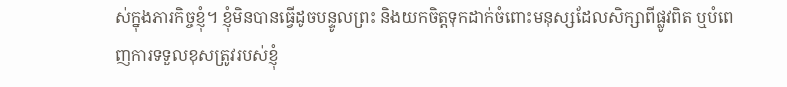ស់ក្នុងភារកិច្ចខ្ញុំ។ ខ្ញុំមិនបានធ្វើដូចបន្ទូលព្រះ និងយកចិត្តទុកដាក់ចំពោះមនុស្សដែលសិក្សាពីផ្លូវពិត ឬបំពេញការទទួលខុសត្រូវរបស់ខ្ញុំ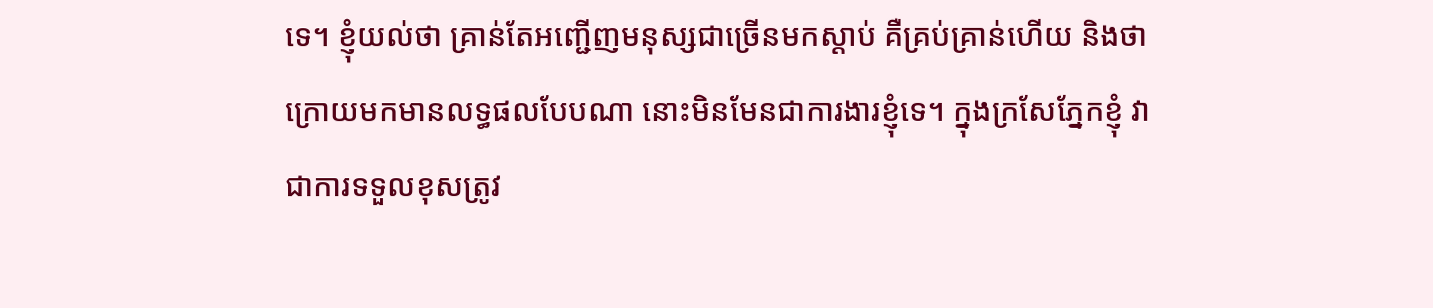ទេ។ ខ្ញុំយល់ថា គ្រាន់តែអញ្ជើញមនុស្សជាច្រើនមកស្ដាប់ គឺគ្រប់គ្រាន់ហើយ និងថា ក្រោយមកមានលទ្ធផលបែបណា នោះមិនមែនជាការងារខ្ញុំទេ។ ក្នុងក្រសែភ្នែកខ្ញុំ វាជាការទទួលខុសត្រូវ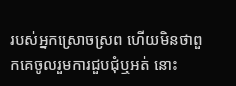របស់អ្នកស្រោចស្រព ហើយមិនថាពួកគេចូលរួមការជួបជុំឬអត់ នោះ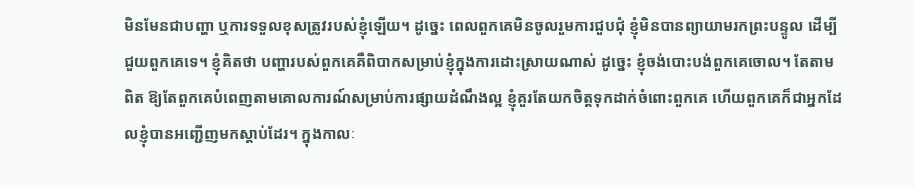មិនមែនជាបញ្ហា ឬការទទួលខុសត្រូវរបស់ខ្ញុំឡើយ។ ដូច្នេះ ពេលពួកគេមិនចូលរួមការជួបជុំ ខ្ញុំមិនបានព្យាយាមរកព្រះបន្ទូល ដើម្បីជួយពួកគេទេ។ ខ្ញុំគិតថា បញ្ហារបស់ពួកគេគឺពិបាកសម្រាប់ខ្ញុំក្នុងការដោះស្រាយណាស់ ដូច្នេះ ខ្ញុំចង់បោះបង់ពួកគេចោល។ តែតាមពិត ឱ្យតែពួកគេបំពេញតាមគោលការណ៍សម្រាប់ការផ្សាយដំណឹងល្អ ខ្ញុំគួរតែយកចិត្តទុកដាក់ចំពោះពួកគេ ហើយពួកគេក៏ជាអ្នកដែលខ្ញុំបានអញ្ជើញមកស្ដាប់ដែរ។ ក្នុងកាលៈ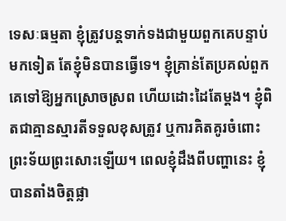ទេសៈធម្មតា ខ្ញុំត្រូវបន្តទាក់ទងជាមួយពួកគេបន្ទាប់មកទៀត តែខ្ញុំមិនបានធ្វើទេ។ ខ្ញុំគ្រាន់តែប្រគល់ពួកគេទៅឱ្យអ្នកស្រោចស្រព ហើយដោះដៃតែម្ដង។ ខ្ញុំពិតជាគ្មានស្មារតីទទួលខុសត្រូវ ឬការគិតគូរចំពោះព្រះទ័យព្រះសោះឡើយ។ ពេលខ្ញុំដឹងពីបញ្ហានេះ ខ្ញុំបានតាំងចិត្តផ្លា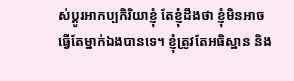ស់ប្ដូរអាកប្បកិរិយាខ្ញុំ តែខ្ញុំដឹងថា ខ្ញុំមិនអាចធ្វើតែម្នាក់ឯងបានទេ។ ខ្ញុំត្រូវតែអធិស្ឋាន និង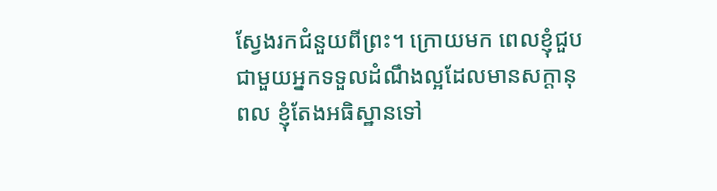ស្វែងរកជំនួយពីព្រះ។ ក្រោយមក ពេលខ្ញុំជួបជាមួយអ្នកទទួលដំណឹងល្អដែលមានសក្ដានុពល ខ្ញុំតែងអធិស្ឋានទៅ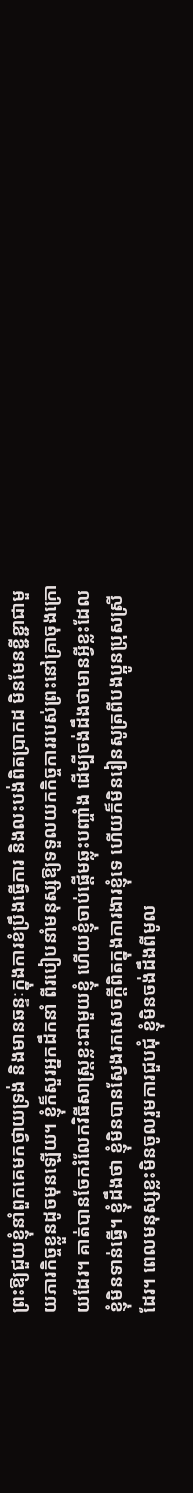ព្រះឱ្យជួយខ្ញុំនាំពួកគេមកថ្វាយទ្រង់ និងមានឆន្ទៈក្នុងការខំប្រឹងធ្វើការ និងលះបង់ពិតប្រាកដ មិនមែនខ្ជីខ្ជាជាមួយភារកិច្ចខ្លួនដូចមុនឡើយ។ ខ្ញុំក៏សួរអ្នកដឹកនាំ ពីរបៀបនាំមនុស្សឱ្យទទួលយកកិច្ចការរបស់ព្រះនៅគ្រាចុងក្រោយដែរ។ គាត់បានចែករំលែកវិធីសាស្ត្រខ្លះជាមួយខ្ញុំ ហើយខ្ញុំចាប់ផ្ដើមឆ្លុះបញ្ចាំង ដើម្បីចង់ដឹងថាមានអ្វីខ្លះដែលខ្ញុំមិនទាន់ធ្វើ។ ខ្ញុំដឹងថា ខ្ញុំមិនបានស្វែងរកសេចក្តីពិតក្នុងការងារខ្ញុំទេ ហើយក៏មិនរៀនសូត្រពីបងប្អូនប្រុសស្រីដែរ។ ពេលមនុស្សខ្លះមិនចូលរួមការជួបជុំ ខ្ញុំមិនចង់ដឹងពីមូល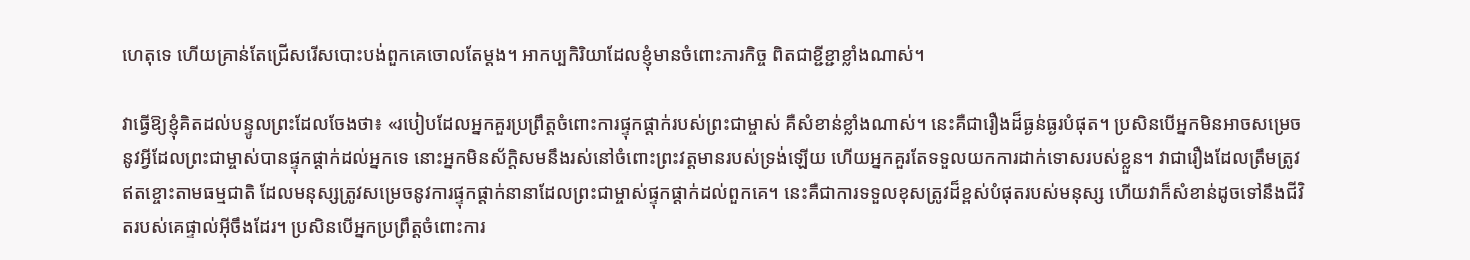ហេតុទេ ហើយគ្រាន់តែជ្រើសរើសបោះបង់ពួកគេចោលតែម្ដង។ អាកប្បកិរិយាដែលខ្ញុំមានចំពោះភារកិច្ច ពិតជាខ្ជីខ្ជាខ្លាំងណាស់។

វាធ្វើឱ្យខ្ញុំគិតដល់បន្ទូលព្រះដែលចែងថា៖ «របៀបដែលអ្នកគួរប្រព្រឹត្តចំពោះការផ្ទុកផ្ដាក់របស់ព្រះជាម្ចាស់ គឺសំខាន់ខ្លាំងណាស់។ នេះគឺជារឿងដ៏ធ្ងន់ធ្ងរបំផុត។ ប្រសិនបើអ្នកមិនអាចសម្រេចនូវអ្វីដែលព្រះជាម្ចាស់បានផ្ទុកផ្ដាក់ដល់អ្នកទេ នោះអ្នកមិនស័ក្ដិសមនឹងរស់នៅចំពោះព្រះវត្តមានរបស់ទ្រង់ឡើយ ហើយអ្នកគួរតែទទួលយកការដាក់ទោសរបស់ខ្លួន។ វាជារឿងដែលត្រឹមត្រូវឥតខ្ចោះតាមធម្មជាតិ ដែលមនុស្សត្រូវសម្រេចនូវការផ្ទុកផ្ដាក់នានាដែលព្រះជាម្ចាស់ផ្ទុកផ្ដាក់ដល់ពួកគេ។ នេះគឺជាការទទួលខុសត្រូវដ៏ខ្ពស់បំផុតរបស់មនុស្ស ហើយវាក៏សំខាន់ដូចទៅនឹងជីវិតរបស់គេផ្ទាល់អ៊ីចឹងដែរ។ ប្រសិនបើអ្នកប្រព្រឹត្តចំពោះការ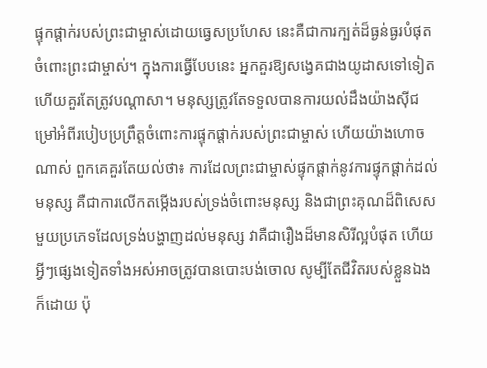ផ្ទុកផ្ដាក់របស់ព្រះជាម្ចាស់ដោយធ្វេសប្រហែស នេះគឺជាការក្បត់ដ៏ធ្ងន់ធ្ងរបំផុតចំពោះព្រះជាម្ចាស់។ ក្នុងការធ្វើបែបនេះ អ្នកគួរឱ្យសង្វេគជាងយូដាសទៅទៀត ហើយគួរតែត្រូវបណ្ដាសា។ មនុស្សត្រូវតែទទួលបានការយល់ដឹងយ៉ាងស៊ីជម្រៅអំពីរបៀបប្រព្រឹត្តចំពោះការផ្ទុកផ្ដាក់របស់ព្រះជាម្ចាស់ ហើយយ៉ាងហោចណាស់ ពួកគេគួរតែយល់ថា៖ ការដែលព្រះជាម្ចាស់ផ្ទុកផ្ដាក់នូវការផ្ទុកផ្ដាក់ដល់មនុស្ស គឺជាការលើកតម្កើងរបស់ទ្រង់ចំពោះមនុស្ស និងជាព្រះគុណដ៏ពិសេសមួយប្រភេទដែលទ្រង់បង្ហាញដល់មនុស្ស វាគឺជារឿងដ៏មានសិរីល្អបំផុត ហើយអ្វីៗផ្សេងទៀតទាំងអស់អាចត្រូវបានបោះបង់ចោល សូម្បីតែជីវិតរបស់ខ្លួនឯងក៏ដោយ ប៉ុ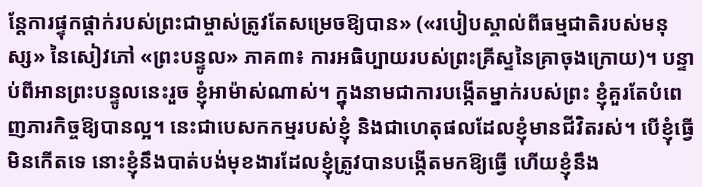ន្តែការផ្ទុកផ្ដាក់របស់ព្រះជាម្ចាស់ត្រូវតែសម្រេចឱ្យបាន» («របៀបស្គាល់ពីធម្មជាតិរបស់មនុស្ស» នៃសៀវភៅ «ព្រះបន្ទូល» ភាគ៣៖ ការអធិប្បាយរបស់ព្រះគ្រីស្ទនៃគ្រាចុងក្រោយ)។ បន្ទាប់ពីអានព្រះបន្ទូលនេះរួច ខ្ញុំអាម៉ាស់ណាស់។ ក្នុងនាមជាការបង្កើតម្នាក់របស់ព្រះ ខ្ញុំគួរតែបំពេញភារកិច្ចឱ្យបានល្អ។ នេះជាបេសកកម្មរបស់ខ្ញុំ និងជាហេតុផលដែលខ្ញុំមានជីវិតរស់។ បើខ្ញុំធ្វើមិនកើតទេ នោះខ្ញុំនឹងបាត់បង់មុខងារដែលខ្ញុំត្រូវបានបង្កើតមកឱ្យធ្វើ ហើយខ្ញុំនឹង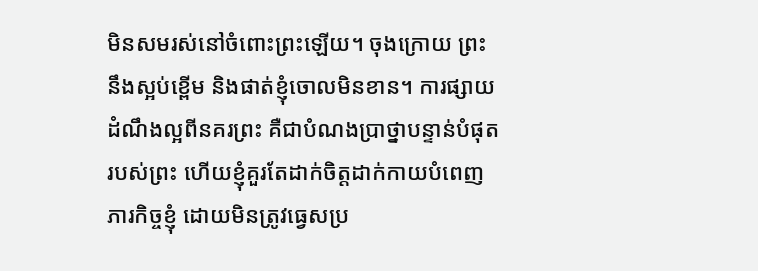មិនសមរស់នៅចំពោះព្រះឡើយ។ ចុងក្រោយ ព្រះនឹងស្អប់ខ្ពើម និងផាត់ខ្ញុំចោលមិនខាន។ ការផ្សាយដំណឹងល្អពីនគរព្រះ គឺជាបំណងប្រាថ្នាបន្ទាន់បំផុតរបស់ព្រះ ហើយខ្ញុំគួរតែដាក់ចិត្តដាក់កាយបំពេញភារកិច្ចខ្ញុំ ដោយមិនត្រូវធ្វេសប្រ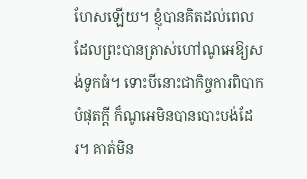ហែសឡើយ។ ខ្ញុំបានគិតដល់ពេលដែលព្រះបានត្រាស់ហៅណូអេឱ្យសង់ទូកធំ។ ទោះបីនោះជាកិច្ចការពិបាកបំផុតក្ដី ក៏ណូអេមិនបានបោះបង់ដែរ។ គាត់មិន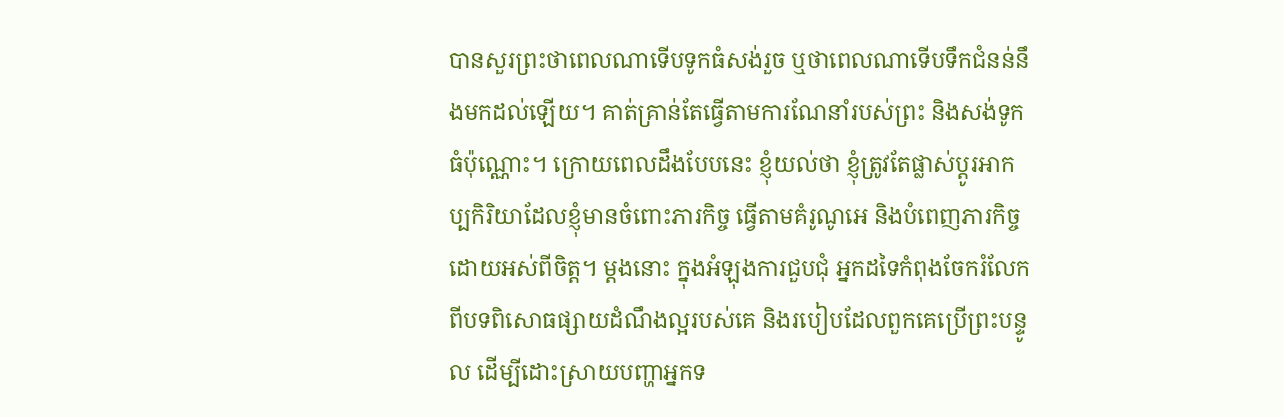បានសួរព្រះថាពេលណាទើបទូកធំសង់រួច ឬថាពេលណាទើបទឹកជំនន់នឹងមកដល់ឡើយ។ គាត់គ្រាន់តែធ្វើតាមការណែនាំរបស់ព្រះ និងសង់ទូកធំប៉ុណ្ណោះ។ ក្រោយពេលដឹងបែបនេះ ខ្ញុំយល់ថា ខ្ញុំត្រូវតែផ្លាស់ប្ដូរអាកប្បកិរិយាដែលខ្ញុំមានចំពោះភារកិច្ច ធ្វើតាមគំរូណូអេ និងបំពេញភារកិច្ចដោយអស់ពីចិត្ត។ ម្ដងនោះ ក្នុងអំឡុងការជួបជុំ អ្នកដទៃកំពុងចែករំលែកពីបទពិសោធផ្សាយដំណឹងល្អរបស់គេ និងរបៀបដែលពួកគេប្រើព្រះបន្ទូល ដើម្បីដោះស្រាយបញ្ហាអ្នកទ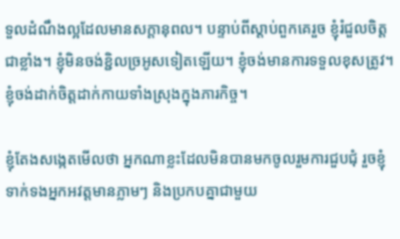ទួលដំណឹងល្អដែលមានសក្ដានុពល។ បន្ទាប់ពីស្ដាប់ពួកគេរួច ខ្ញុំរំជួលចិត្តជាខ្លាំង។ ខ្ញុំមិនចង់ខ្ជិលច្រអូសទៀតឡើយ។ ខ្ញុំចង់មានការទទួលខុសត្រូវ។ ខ្ញុំចង់ដាក់ចិត្តដាក់កាយទាំងស្រុងក្នុងភារកិច្ច។

ខ្ញុំតែងសង្កេតមើលថា អ្នកណាខ្លះដែលមិនបានមកចូលរួមការជួបជុំ រួចខ្ញុំទាក់ទងអ្នកអវត្តមានភ្លាមៗ និងប្រកបគ្នាជាមួយ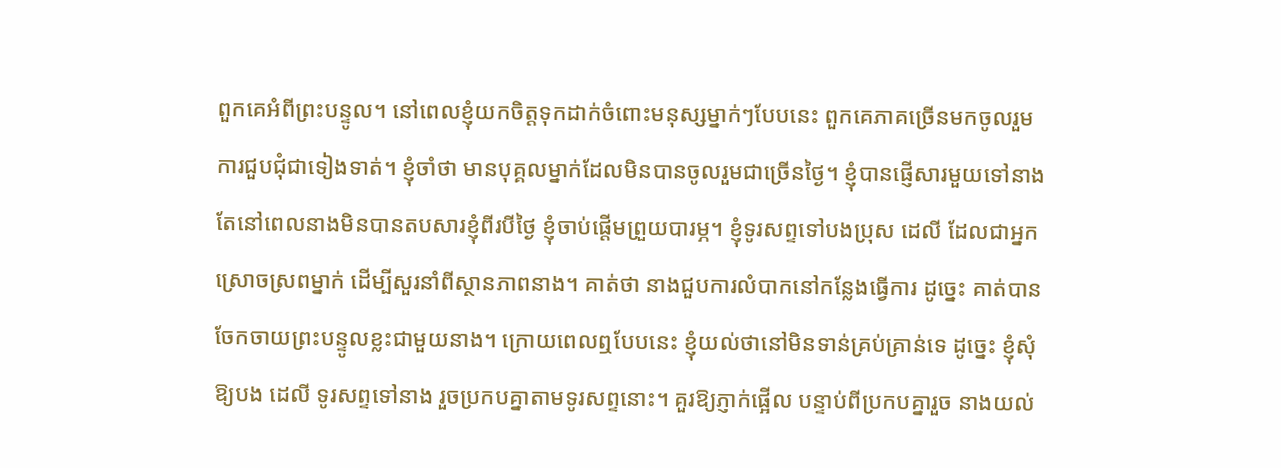ពួកគេអំពីព្រះបន្ទូល។ នៅពេលខ្ញុំយកចិត្តទុកដាក់ចំពោះមនុស្សម្នាក់ៗបែបនេះ ពួកគេភាគច្រើនមកចូលរួមការជួបជុំជាទៀងទាត់។ ខ្ញុំចាំថា មានបុគ្គលម្នាក់ដែលមិនបានចូលរួមជាច្រើនថ្ងៃ។ ខ្ញុំបានផ្ញើសារមួយទៅនាង តែនៅពេលនាងមិនបានតបសារខ្ញុំពីរបីថ្ងៃ ខ្ញុំចាប់ផ្ដើមព្រួយបារម្ភ។ ខ្ញុំទូរសព្ទទៅបងប្រុស ដេលី ដែលជាអ្នកស្រោចស្រពម្នាក់ ដើម្បីសួរនាំពីស្ថានភាពនាង។ គាត់ថា នាងជួបការលំបាកនៅកន្លែងធ្វើការ ដូច្នេះ គាត់បានចែកចាយព្រះបន្ទូលខ្លះជាមួយនាង។ ក្រោយពេលឮបែបនេះ ខ្ញុំយល់ថានៅមិនទាន់គ្រប់គ្រាន់ទេ ដូច្នេះ ខ្ញុំសុំឱ្យបង ដេលី ទូរសព្ទទៅនាង រួចប្រកបគ្នាតាមទូរសព្ទនោះ។ គួរឱ្យភ្ញាក់ផ្អើល បន្ទាប់ពីប្រកបគ្នារួច នាងយល់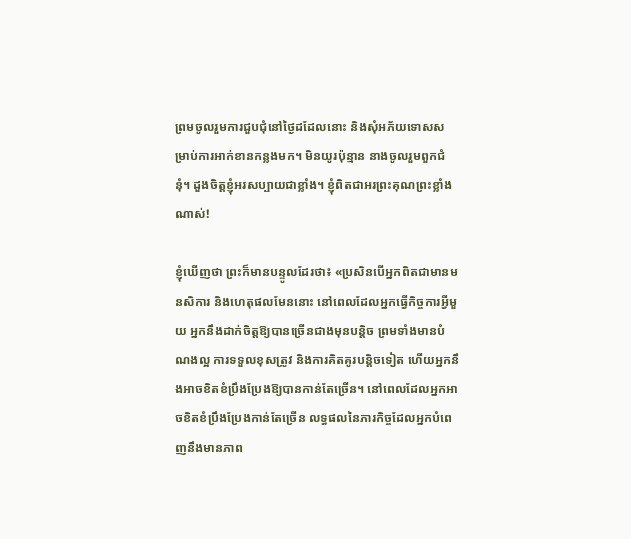ព្រមចូលរួមការជួបជុំនៅថ្ងៃដដែលនោះ និងសុំអភ័យទោសសម្រាប់ការអាក់ខានកន្លងមក។ មិនយូរប៉ុន្មាន នាងចូលរួមពួកជំនុំ។ ដួងចិត្តខ្ញុំអរសប្បាយជាខ្លាំង។ ខ្ញុំពិតជាអរព្រះគុណព្រះខ្លាំងណាស់!

ខ្ញុំឃើញថា ព្រះក៏មានបន្ទូលដែរថា៖ «ប្រសិនបើអ្នកពិតជាមានមនសិការ និងហេតុផលមែននោះ នៅពេលដែលអ្នកធ្វើកិច្ចការអ្វីមួយ អ្នកនឹងដាក់ចិត្តឱ្យបានច្រើនជាងមុនបន្តិច ព្រមទាំងមានបំណងល្អ ការទទួលខុសត្រូវ និងការគិតគូរបន្តិចទៀត ហើយអ្នកនឹងអាចខិតខំប្រឹងប្រែងឱ្យបានកាន់តែច្រើន។ នៅពេលដែលអ្នកអាចខិតខំប្រឹងប្រែងកាន់តែច្រើន លទ្ធផលនៃភារកិច្ចដែលអ្នកបំពេញនឹងមានភាព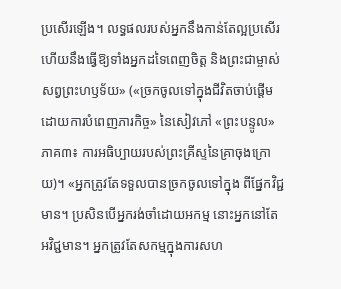ប្រសើរឡើង។ លទ្ធផលរបស់អ្នកនឹងកាន់តែល្អប្រសើរ ហើយនឹងធ្វើឱ្យទាំងអ្នកដទៃពេញចិត្ត និងព្រះជាម្ចាស់សព្វព្រះហឫទ័យ» («ច្រកចូលទៅក្នុងជីវិតចាប់ផ្តើមដោយការបំពេញភារកិច្ច» នៃសៀវភៅ «ព្រះបន្ទូល» ភាគ៣៖ ការអធិប្បាយរបស់ព្រះគ្រីស្ទនៃគ្រាចុងក្រោយ)។ «អ្នកត្រូវតែទទួលបានច្រកចូលទៅក្នុង ពីផ្នែកវិជ្ជមាន។ ប្រសិនបើអ្នករង់ចាំដោយអកម្ម នោះអ្នកនៅតែអវិជ្ជមាន។ អ្នកត្រូវតែសកម្មក្នុងការសហ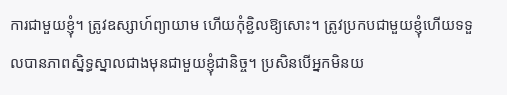ការជាមួយខ្ញុំ។ ត្រូវឧស្សាហ៍ព្យាយាម ហើយកុំខ្ជិលឱ្យសោះ។ ត្រូវប្រកបជាមួយខ្ញុំហើយទទួលបានភាពស្និទ្ធស្នាលជាងមុនជាមួយខ្ញុំជានិច្ច។ ប្រសិនបើអ្នកមិនយ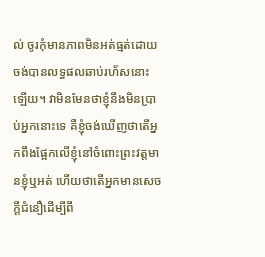ល់ ចូរកុំមានភាពមិនអត់ធ្មត់ដោយចង់បានលទ្ធផលឆាប់រហ័សនោះឡើយ។ វាមិនមែនថាខ្ញុំនឹងមិនប្រាប់អ្នកនោះទេ គឺខ្ញុំចង់ឃើញថាតើអ្នកពឹងផ្អែកលើខ្ញុំនៅចំពោះព្រះវត្តមានខ្ញុំឬអត់ ហើយថាតើអ្នកមានសេចក្ដីជំនឿដើម្បីពឹ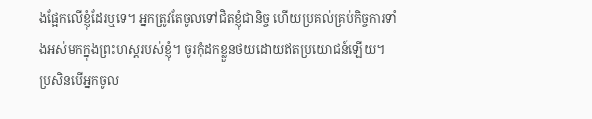ងផ្អែកលើខ្ញុំដែរឬទេ។ អ្នកត្រូវតែចូលទៅជិតខ្ញុំជានិច្ច ហើយប្រគល់គ្រប់កិច្ចការទាំងអស់មកក្នុងព្រះហស្ដរបស់ខ្ញុំ។ ចូរកុំដកខ្លួនថយដោយឥតប្រយោជន៍ឡើយ។ ប្រសិនបើអ្នកចូល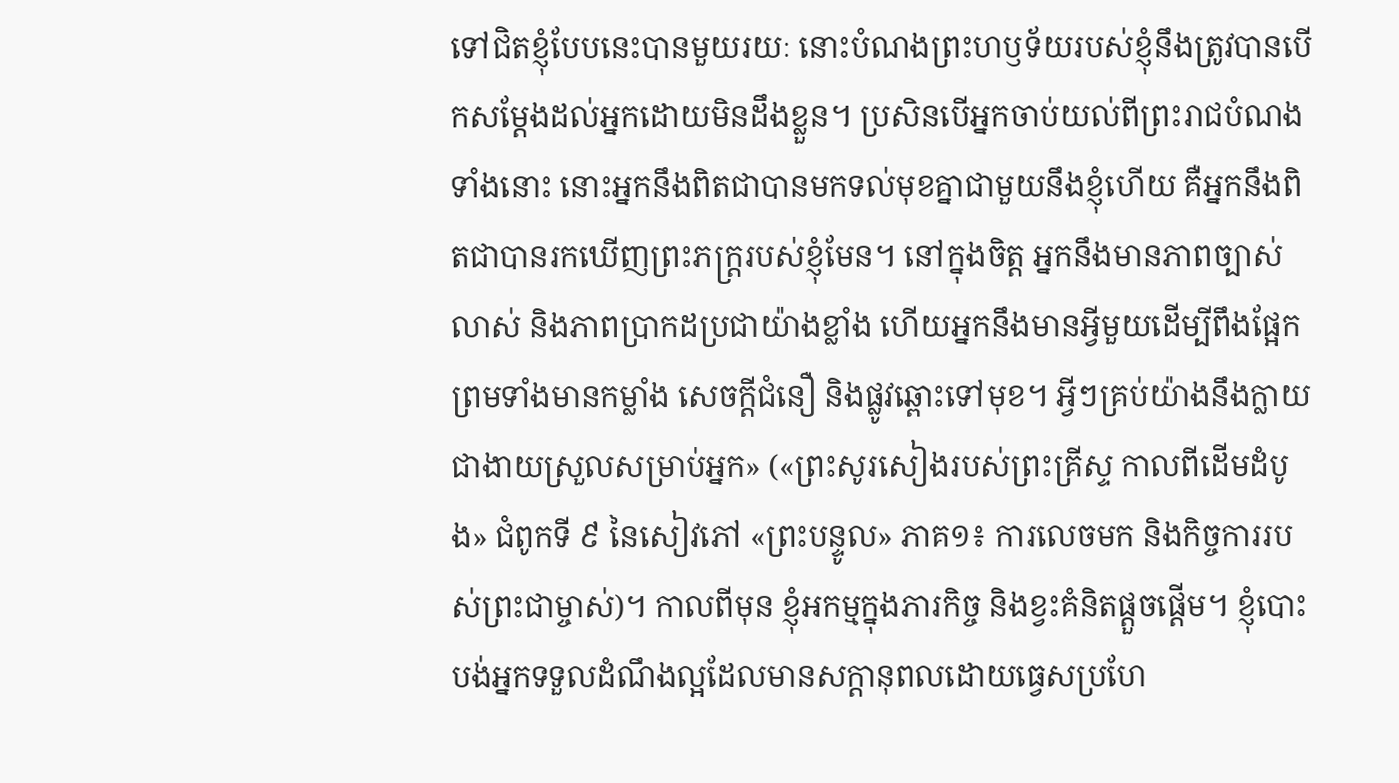ទៅជិតខ្ញុំបែបនេះបានមួយរយៈ នោះបំណងព្រះហឫទ័យរបស់ខ្ញុំនឹងត្រូវបានបើកសម្ដែងដល់អ្នកដោយមិនដឹងខ្លួន។ ប្រសិនបើអ្នកចាប់យល់ពីព្រះរាជបំណងទាំងនោះ នោះអ្នកនឹងពិតជាបានមកទល់មុខគ្នាជាមួយនឹងខ្ញុំហើយ គឺអ្នកនឹងពិតជាបានរកឃើញព្រះភក្ត្ររបស់ខ្ញុំមែន។ នៅក្នុងចិត្ត អ្នកនឹងមានភាពច្បាស់លាស់ និងភាពប្រាកដប្រជាយ៉ាងខ្លាំង ហើយអ្នកនឹងមានអ្វីមួយដើម្បីពឹងផ្អែក ព្រមទាំងមានកម្លាំង សេចក្ដីជំនឿ និងផ្លូវឆ្ពោះទៅមុខ។ អ្វីៗគ្រប់យ៉ាងនឹងក្លាយជាងាយស្រួលសម្រាប់អ្នក» («ព្រះសូរសៀងរបស់ព្រះគ្រីស្ទ កាលពីដើមដំបូង» ជំពូកទី ៩ នៃសៀវភៅ «ព្រះបន្ទូល» ភាគ១៖ ការលេចមក និងកិច្ចការរបស់ព្រះជាម្ចាស់)។ កាលពីមុន ខ្ញុំអកម្មក្នុងភារកិច្ច និងខ្វះគំនិតផ្ដួចផ្ដើម។ ខ្ញុំបោះបង់អ្នកទទួលដំណឹងល្អដែលមានសក្ដានុពលដោយធ្វេសប្រហែ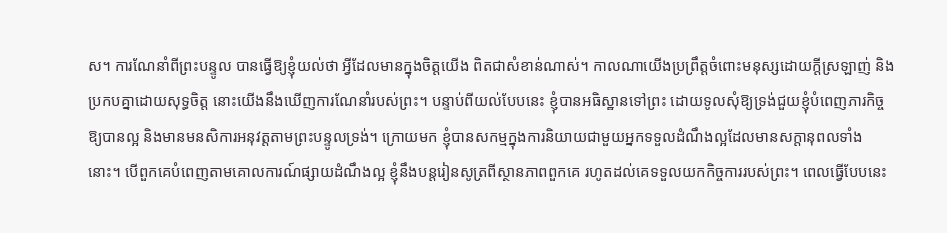ស។ ការណែនាំពីព្រះបន្ទូល បានធ្វើឱ្យខ្ញុំយល់ថា អ្វីដែលមានក្នុងចិត្តយើង ពិតជាសំខាន់ណាស់។ កាលណាយើងប្រព្រឹត្តចំពោះមនុស្សដោយក្ដីស្រឡាញ់ និងប្រកបគ្នាដោយសុទ្ធចិត្ត នោះយើងនឹងឃើញការណែនាំរបស់ព្រះ។ បន្ទាប់ពីយល់បែបនេះ ខ្ញុំបានអធិស្ឋានទៅព្រះ ដោយទូលសុំឱ្យទ្រង់ជួយខ្ញុំបំពេញភារកិច្ចឱ្យបានល្អ និងមានមនសិការអនុវត្តតាមព្រះបន្ទូលទ្រង់។ ក្រោយមក ខ្ញុំបានសកម្មក្នុងការនិយាយជាមួយអ្នកទទួលដំណឹងល្អដែលមានសក្ដានុពលទាំងនោះ។ បើពួកគេបំពេញតាមគោលការណ៍ផ្សាយដំណឹងល្អ ខ្ញុំនឹងបន្តរៀនសូត្រពីស្ថានភាពពួកគេ រហូតដល់គេទទួលយកកិច្ចការរបស់ព្រះ។ ពេលធ្វើបែបនេះ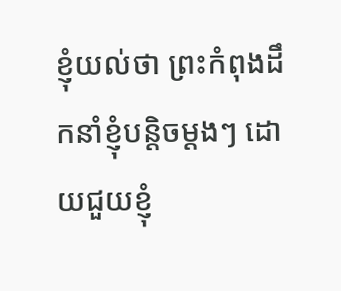ខ្ញុំយល់ថា ព្រះកំពុងដឹកនាំខ្ញុំបន្តិចម្ដងៗ ដោយជួយខ្ញុំ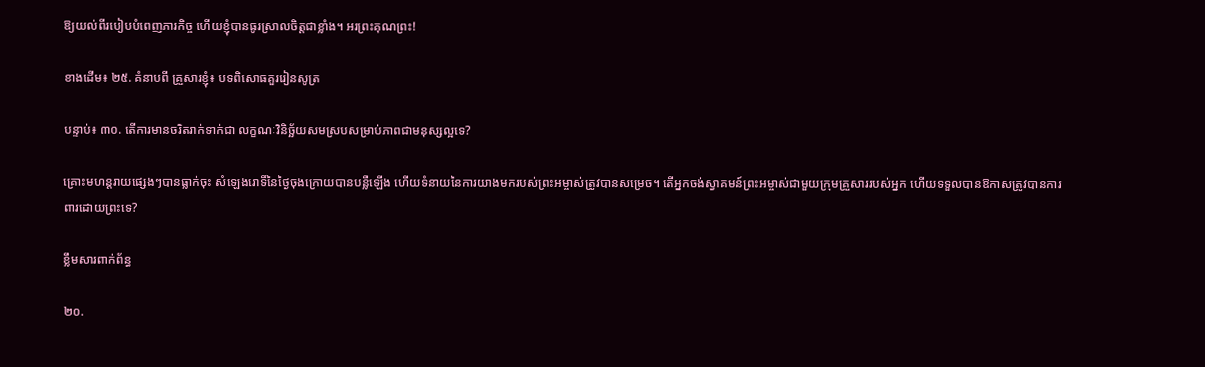ឱ្យយល់ពីរបៀបបំពេញភារកិច្ច ហើយខ្ញុំបានធូរស្រាលចិត្តជាខ្លាំង។ អរព្រះគុណព្រះ!

ខាងដើម៖ ២៥. គំនាបពី គ្រួសារខ្ញុំ៖ បទពិសោធគួររៀនសូត្រ

បន្ទាប់៖ ៣០. តើការមានចរិតរាក់ទាក់ជា លក្ខណៈវិនិច្ឆ័យសមស្របសម្រាប់ភាពជាមនុស្សល្អទេ?

គ្រោះមហន្តរាយផ្សេងៗបានធ្លាក់ចុះ សំឡេងរោទិ៍នៃថ្ងៃចុងក្រោយបានបន្លឺឡើង ហើយទំនាយនៃការយាងមករបស់ព្រះអម្ចាស់ត្រូវបានសម្រេច។ តើអ្នកចង់ស្វាគមន៍ព្រះអម្ចាស់ជាមួយក្រុមគ្រួសាររបស់អ្នក ហើយទទួលបានឱកាសត្រូវបានការពារដោយព្រះទេ?

ខ្លឹមសារពាក់ព័ន្ធ

២០.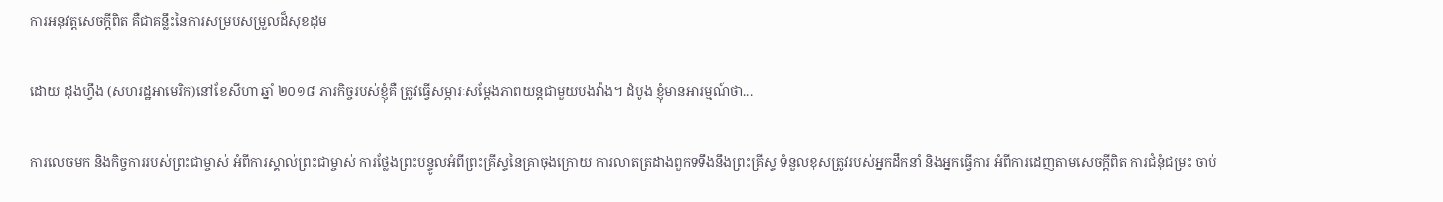ការអនុវត្តសេចក្ដីពិត គឺជាគន្លឹះនៃការសម្របសម្រួលដ៏សុខដុម

ដោយ ដុងហ្វឹង (សហរដ្ឋអាមេរិក)នៅខែសីហា ឆ្នាំ ២០១៨ ភារកិច្ចរបស់ខ្ញុំគឺ ត្រូវធ្វើសម្ភារៈសម្ដែងភាពយន្តជាមួយបងវ៉ាង។ ដំបូង ខ្ញុំមានអារម្មណ៍ថា...

ការលេចមក និងកិច្ចការរបស់ព្រះជាម្ចាស់ អំពីការស្គាល់ព្រះជាម្ចាស់ ការថ្លែងព្រះបន្ទូលអំពីព្រះគ្រីស្ទនៃគ្រាចុងក្រោយ ការលាតត្រដាងពួកទទឹងនឹងព្រះគ្រីស្ទ ទំនួលខុសត្រូវរបស់អ្នកដឹកនាំ និងអ្នកធ្វើការ អំពីការដេញតាមសេចក្តីពិត ការជំនុំជម្រះ ចាប់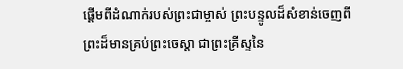ផ្ដើមពីដំណាក់របស់ព្រះជាម្ចាស់ ព្រះបន្ទូលដ៏សំខាន់ចេញពីព្រះដ៏មានគ្រប់ព្រះចេស្ដា ជាព្រះគ្រីស្ទនៃ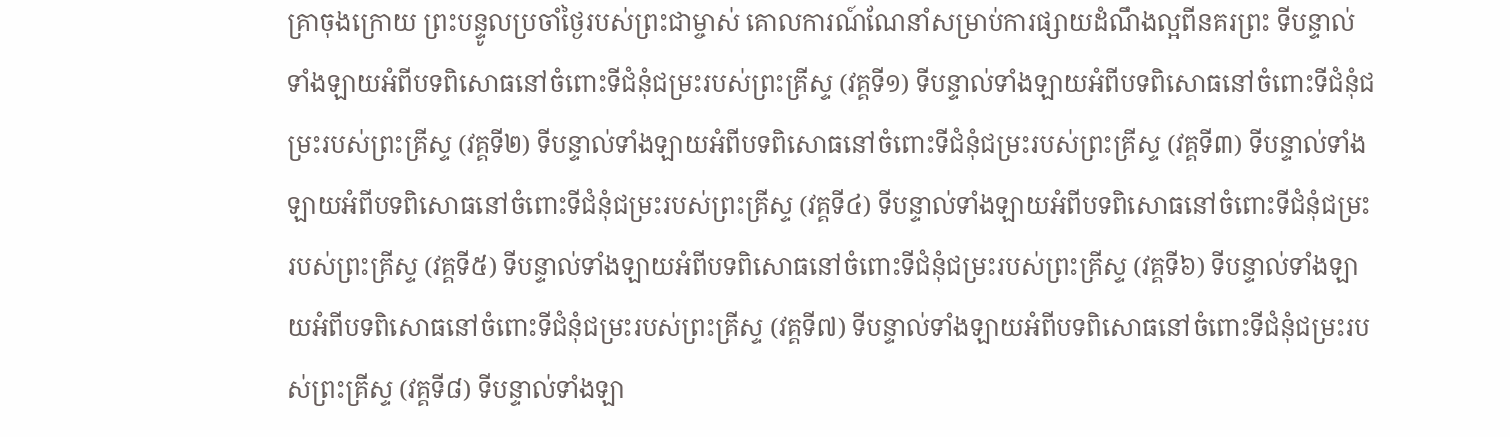គ្រាចុងក្រោយ ព្រះបន្ទូលប្រចាំថ្ងៃរបស់ព្រះជាម្ចាស់ គោលការណ៍ណែនាំសម្រាប់ការផ្សាយដំណឹងល្អពីនគរព្រះ ទីបន្ទាល់ទាំងឡាយអំពីបទពិសោធនៅចំពោះទីជំនុំជម្រះរបស់ព្រះគ្រីស្ទ (វគ្គទី១) ទីបន្ទាល់ទាំងឡាយអំពីបទពិសោធនៅចំពោះទីជំនុំជម្រះរបស់ព្រះគ្រីស្ទ (វគ្គទី២) ទីបន្ទាល់ទាំងឡាយអំពីបទពិសោធនៅចំពោះទីជំនុំជម្រះរបស់ព្រះគ្រីស្ទ (វគ្គទី៣) ទីបន្ទាល់ទាំងឡាយអំពីបទពិសោធនៅចំពោះទីជំនុំជម្រះរបស់ព្រះគ្រីស្ទ (វគ្គទី៤) ទីបន្ទាល់ទាំងឡាយអំពីបទពិសោធនៅចំពោះទីជំនុំជម្រះរបស់ព្រះគ្រីស្ទ (វគ្គទី៥) ទីបន្ទាល់ទាំងឡាយអំពីបទពិសោធនៅចំពោះទីជំនុំជម្រះរបស់ព្រះគ្រីស្ទ (វគ្គទី៦) ទីបន្ទាល់ទាំងឡាយអំពីបទពិសោធនៅចំពោះទីជំនុំជម្រះរបស់ព្រះគ្រីស្ទ (វគ្គទី៧) ទីបន្ទាល់ទាំងឡាយអំពីបទពិសោធនៅចំពោះទីជំនុំជម្រះរបស់ព្រះគ្រីស្ទ (វគ្គទី៨) ទីបន្ទាល់ទាំងឡា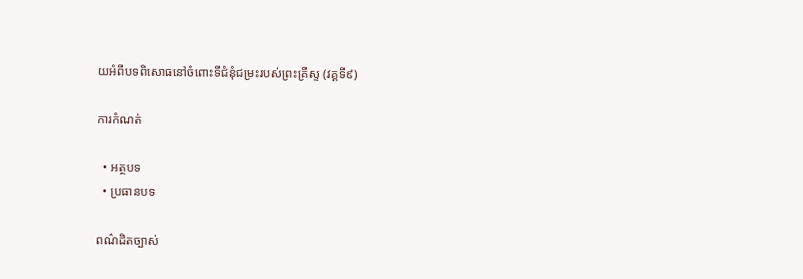យអំពីបទពិសោធនៅចំពោះទីជំនុំជម្រះរបស់ព្រះគ្រីស្ទ (វគ្គទី៩)

ការកំណត់

  • អត្ថបទ
  • ប្រធានបទ

ពណ៌ដិតច្បាស់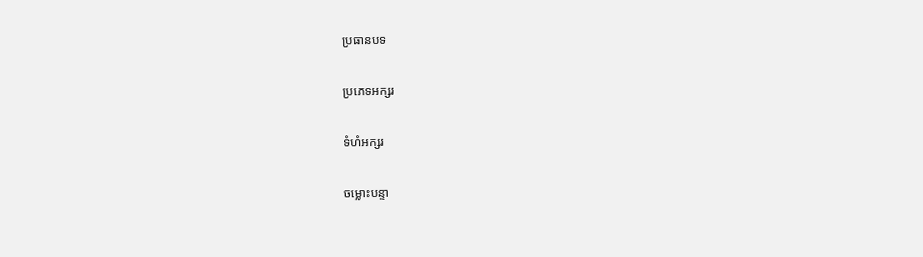ប្រធានបទ

ប្រភេទអក្សរ

ទំហំអក្សរ

ចម្លោះបន្ទា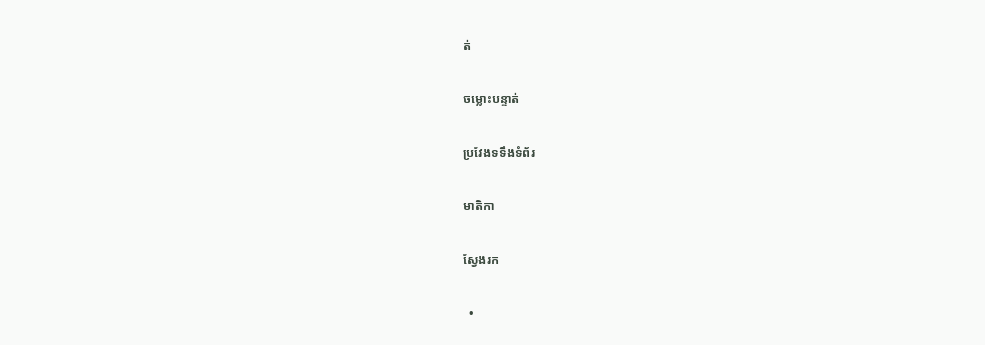ត់

ចម្លោះបន្ទាត់

ប្រវែងទទឹងទំព័រ

មាតិកា

ស្វែងរក

  •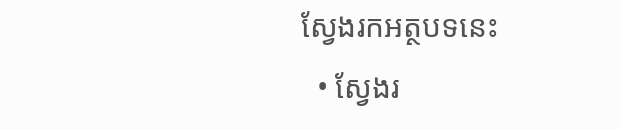ស្វែងរកអត្ថបទនេះ
  • ស្វែងរ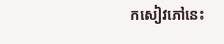កសៀវភៅនេះ